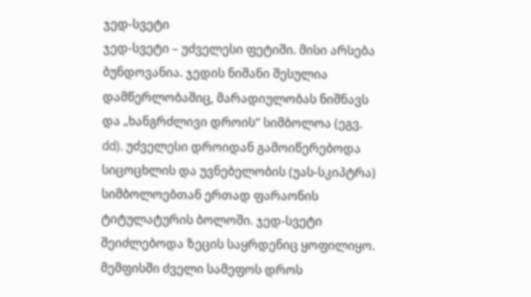ჯედ-სვეტი
ჯედ-სვეტი – უძველესი ფეტიში. მისი არსება ბუნდოვანია. ჯედის ნიშანი შესულია დამწერლობაშიც, მარადიულობას ნიშნავს და „ხანგრძლივი დროის“ სიმბოლოა (ეგვ. dd). უძველესი დროიდან გამოიწერებოდა სიცოცხლის და უვნებელობის (უას-სკიპტრა) სიმბოლოებთან ერთად ფარაონის ტიტულატურის ბოლოში. ჯედ-სვეტი შეიძლებოდა ზეცის საყრდენიც ყოფილიყო. მემფისში ძველი სამეფოს დროს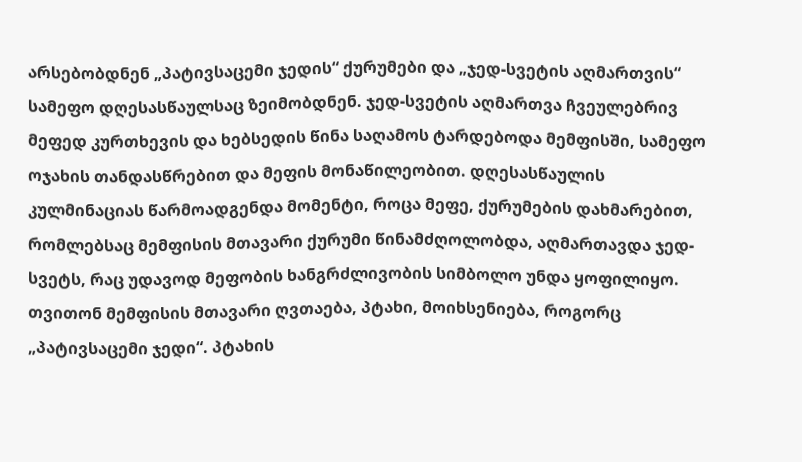არსებობდნენ „პატივსაცემი ჯედის“ ქურუმები და „ჯედ-სვეტის აღმართვის“ სამეფო დღესასწაულსაც ზეიმობდნენ. ჯედ-სვეტის აღმართვა ჩვეულებრივ მეფედ კურთხევის და ხებსედის წინა საღამოს ტარდებოდა მემფისში, სამეფო ოჯახის თანდასწრებით და მეფის მონაწილეობით. დღესასწაულის კულმინაციას წარმოადგენდა მომენტი, როცა მეფე, ქურუმების დახმარებით, რომლებსაც მემფისის მთავარი ქურუმი წინამძღოლობდა, აღმართავდა ჯედ-სვეტს, რაც უდავოდ მეფობის ხანგრძლივობის სიმბოლო უნდა ყოფილიყო. თვითონ მემფისის მთავარი ღვთაება, პტახი, მოიხსენიება, როგორც „პატივსაცემი ჯედი“. პტახის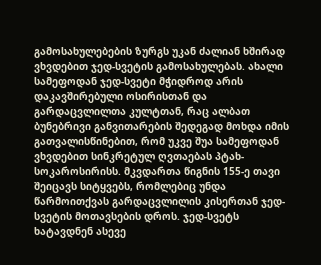გამოსახულებების ზურგს უკან ძალიან ხშირად ვხვდებით ჯედ-სვეტის გამოსახულებას. ახალი სამეფოდან ჯედ-სვეტი მჭიდროდ არის დაკავშირებული ოსირისთან და გარდაცვლილთა კულტთან, რაც ალბათ ბუნებრივი განვითარების შედეგად მოხდა იმის გათვალისწინებით, რომ უკვე შუა სამეფოდან ვხვდებით სინკრეტულ ღვთაებას პტახ-სოკაროსირისს. მკვდართა წიგნის 155-ე თავი შეიცავს სიტყვებს, რომლებიც უნდა წარმოითქვას გარდაცვლილის კისერთან ჯედ-სვეტის მოთავსების დროს. ჯედ-სვეტს ხატავდნენ ასევე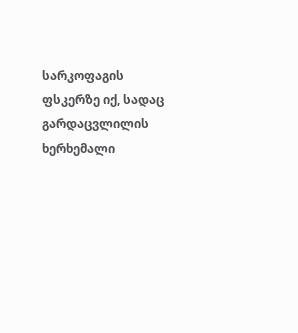სარკოფაგის ფსკერზე იქ, სადაც გარდაცვლილის ხერხემალი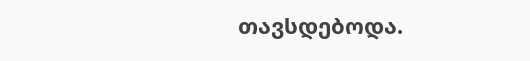თავსდებოდა.